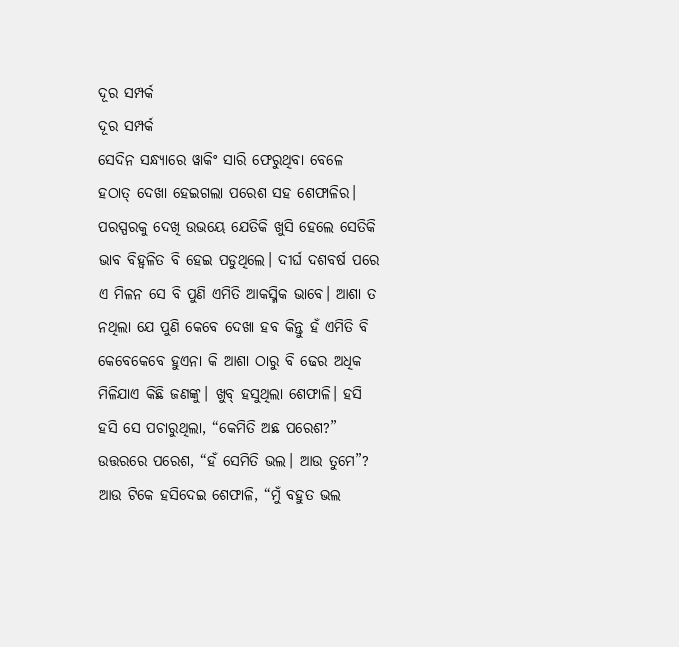ଦୂର ସମ୍ପର୍କ
ଦୂର ସମ୍ପର୍କ
ସେଦିନ ସନ୍ଧ୍ୟାରେ ୱାକିଂ ସାରି ଫେରୁଥିବା ବେଳେ ହଠାତ୍ ଦେଖା ହେଇଗଲା ପରେଶ ସହ ଶେଫାଳିର। ପରସ୍ପରକୁ ଦେଖି ଉଭୟେ ଯେତିକି ଖୁସି ହେଲେ ସେତିକି ଭାବ ବିହ୍ୱଳିତ ବି ହେଇ ପଡୁଥିଲେ। ଦୀର୍ଘ ଦଶବର୍ଷ ପରେ ଏ ମିଳନ ସେ ବି ପୁଣି ଏମିତି ଆକସ୍ମିକ ଭାବେ। ଆଶା ତ ନଥିଲା ଯେ ପୁଣି କେବେ ଦେଖା ହବ କିନ୍ତୁ ହଁ ଏମିତି ବି କେବେକେବେ ହୁଏନା କି ଆଶା ଠାରୁ ବି ଢେର ଅଧିକ ମିଳିଯାଏ କିଛି ଜଣଙ୍କୁ। ଖୁବ୍ ହସୁଥିଲା ଶେଫାଳି। ହସି ହସି ସେ ପଚାରୁଥିଲା, “କେମିତି ଅଛ ପରେଶ?” ଉତ୍ତରରେ ପରେଶ, “ହଁ ସେମିତି ଭଲ। ଆଉ ତୁମେ”?
ଆଉ ଟିକେ ହସିଦେଇ ଶେଫାଳି, “ମୁଁ ବହୁତ ଭଲ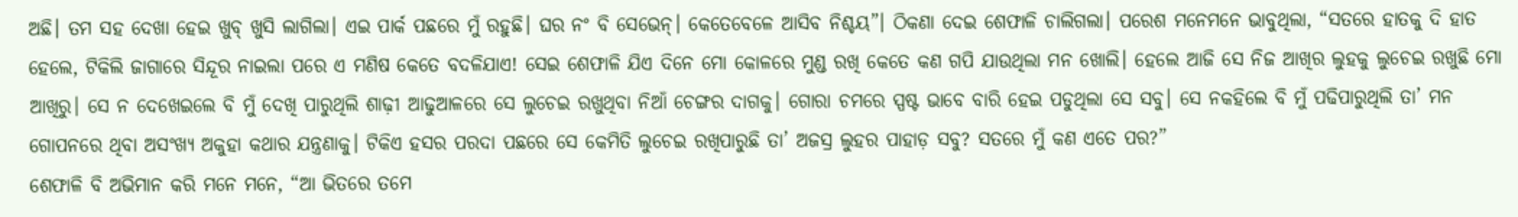ଅଛି। ତମ ସହ ଦେଖା ହେଇ ଖୁବ୍ ଖୁସି ଲାଗିଲା। ଏଇ ପାର୍କ ପଛରେ ମୁଁ ରହୁଛି। ଘର ନଂ ବି ସେଭେନ୍। କେତେବେଳେ ଆସିବ ନିଶ୍ଚୟ”। ଠିକଣା ଦେଇ ଶେଫାଳି ଚାଲିଗଲା। ପରେଶ ମନେମନେ ଭାବୁଥିଲା, “ସତରେ ହାତକୁ ଦି ହାତ ହେଲେ, ଟିକିଲି ଜାଗାରେ ସିନ୍ଦୂର ନାଇଲା ପରେ ଏ ମଣିଷ କେତେ ବଦଳିଯାଏ! ସେଇ ଶେଫାଳି ଯିଏ ଦିନେ ମୋ କୋଳରେ ମୁଣ୍ଡ ରଖି କେତେ କଣ ଗପି ଯାଉଥିଲା ମନ ଖୋଲି। ହେଲେ ଆଜି ସେ ନିଜ ଆଖିର ଲୁହକୁ ଲୁଚେଇ ରଖୁଛି ମୋ ଆଖିରୁ। ସେ ନ ଦେଖେଇଲେ ବି ମୁଁ ଦେଖି ପାରୁଥିଲି ଶାଢ଼ୀ ଆଢୁଆଳରେ ସେ ଲୁଚେଇ ରଖୁଥିବା ନିଆଁ ଚେଙ୍ଗର ଦାଗକୁ। ଗୋରା ଚମରେ ସ୍ପଷ୍ଟ ଭାବେ ବାରି ହେଇ ପଡୁଥିଲା ସେ ସବୁ। ସେ ନକହିଲେ ବି ମୁଁ ପଢିପାରୁଥିଲି ତା’ ମନ ଗୋପନରେ ଥିବା ଅସଂଖ୍ୟ ଅକୁହା କଥାର ଯନ୍ତ୍ରଣାକୁ। ଟିକିଏ ହସର ପରଦା ପଛରେ ସେ କେମିତି ଲୁଚେଇ ରଖିପାରୁଛି ତା’ ଅଜସ୍ର ଲୁହର ପାହାଡ଼ ସବୁ? ସତରେ ମୁଁ କଣ ଏତେ ପର?”
ଶେଫାଳି ବି ଅଭିମାନ କରି ମନେ ମନେ, “ଆ ଭିତରେ ତମେ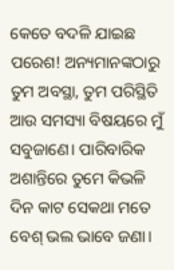କେତେ ବଦଳି ଯାଇଛ ପରେଶ! ଅନ୍ୟମାନଙ୍କଠାରୁ ତୁମ ଅବସ୍ଥା, ତୁମ ପରିସ୍ଥିତି ଆଉ ସମସ୍ୟା ବିଷୟରେ ମୁଁ ସବୁଜାଣେ। ପାରିବାରିକ ଅଶାନ୍ତିରେ ତୁମେ କିଭଳି ଦିନ କାଟ ସେକଥା ମତେ ବେଶ୍ ଭଲ ଭାବେ ଜଣା।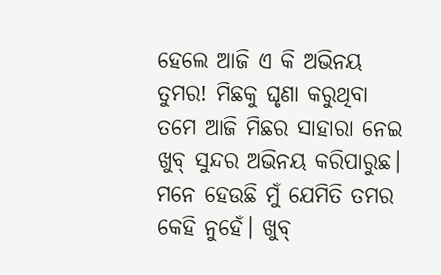ହେଲେ ଆଜି ଏ କି ଅଭିନୟ ତୁମର! ମିଛକୁ ଘୃଣା କରୁଥିବା ତମେ ଆଜି ମିଛର ସାହାରା ନେଇ ଖୁବ୍ ସୁନ୍ଦର ଅଭିନୟ କରିପାରୁଛ। ମନେ ହେଉଛି ମୁଁ ଯେମିତି ତମର କେହି ନୁହେଁ। ଖୁବ୍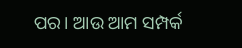ପର। ଆଉ ଆମ ସମ୍ପର୍କ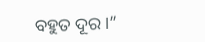ବହୁତ ଦୂର।”